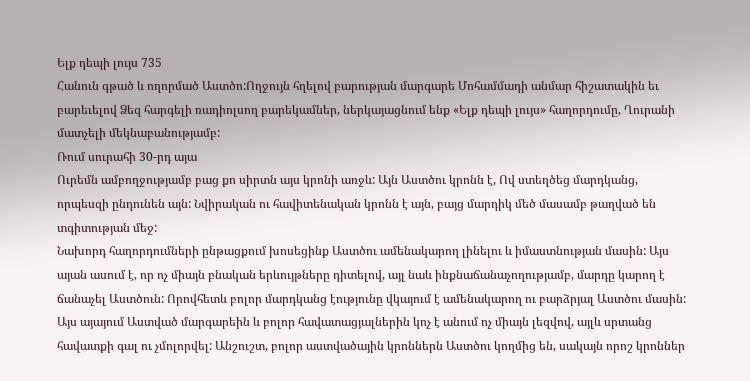Ելք դեպի լույս 735
Հանուն գթած և ողորմած Աստծո:Ողջույն հղելով բարության մարգարե Մոհամմադի անմար հիշատակին եւ բարեւելով Ձեզ հարգելի ռադիոլսող բարեկամներ, ներկայացնում ենք «Ելք դեպի լույս» հաղորդումը, Ղուրանի մատչելի մեկնաբանությամբ:
Ռում սուրահի 30-րդ այա
Ուրեմն ամբողջությամբ բաց քո սիրտն այս կրոնի առջև: Այն Աստծու կրոնն է, Ով ստեղծեց մարդկանց, որպեսզի ընդունեն այն: Նվիրական ու հավիտենական կրոնն է այն, բայց մարդիկ մեծ մասամբ թաղված են տգիտության մեջ:
Նախորդ հաղորդումների ընթացքում խոսեցինք Աստծու ամենակարող լինելու և իմաստնության մասին: Այս այան ասում է, որ ոչ միայն բնական երևույթները դիտելով, այլ նաև ինքնաճանաչողությամբ, մարդը կարող է ճանաչել Աստծուն: Որովհետև բոլոր մարդկանց էությունը վկայում է ամենակարող ու բարձրյալ Աստծու մասին: Այս այայում Աստված մարգարեին և բոլոր հավատացյալներին կոչ է անում ոչ միայն լեզվով, այլև սրտանց հավատքի գալ ու չմոլորվել: Անշուշտ, բոլոր աստվածային կրոններն Աստծու կողմից են, սակայն որոշ կրոններ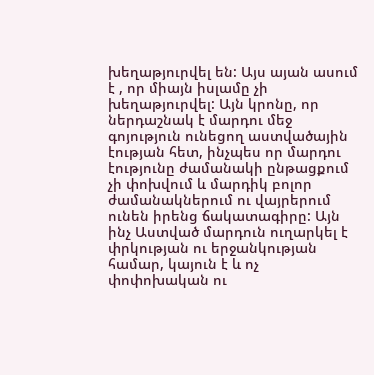խեղաթյուրվել են: Այս այան ասում է , որ միայն իսլամը չի խեղաթյուրվել: Այն կրոնը, որ ներդաշնակ է մարդու մեջ գոյություն ունեցող աստվածային էության հետ, ինչպես որ մարդու էությունը ժամանակի ընթացքում չի փոխվում և մարդիկ բոլոր ժամանակներում ու վայրերում ունեն իրենց ճակատագիրը: Այն ինչ Աստված մարդուն ուղարկել է փրկության ու երջանկության համար, կայուն է և ոչ փոփոխական ու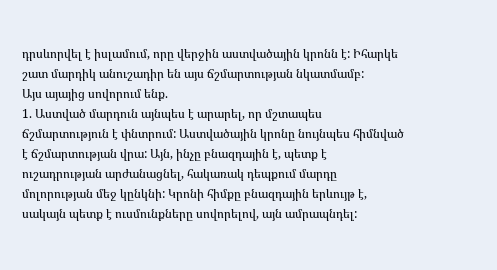դրսևորվել է իսլամում, որը վերջին աստվածային կրոնն է: Իհարկե շատ մարդիկ անուշադիր են այս ճշմարտության նկատմամբ:
Այս այայից սովորում ենք.
1. Աստված մարդուն այնպես է արարել, որ մշտապես ճշմարտություն է փնտրում: Աստվածային կրոնը նույնպես հիմնված է ճշմարտության վրա: Այն, ինչը բնազդային է, պետք է ուշադրության արժանացնել, հակառակ դեպքում մարդը մոլորության մեջ կընկնի: Կրոնի հիմքը բնազդային երևույթ է, սակայն պետք է ուսմունքները սովորելով, այն ամրապնդել: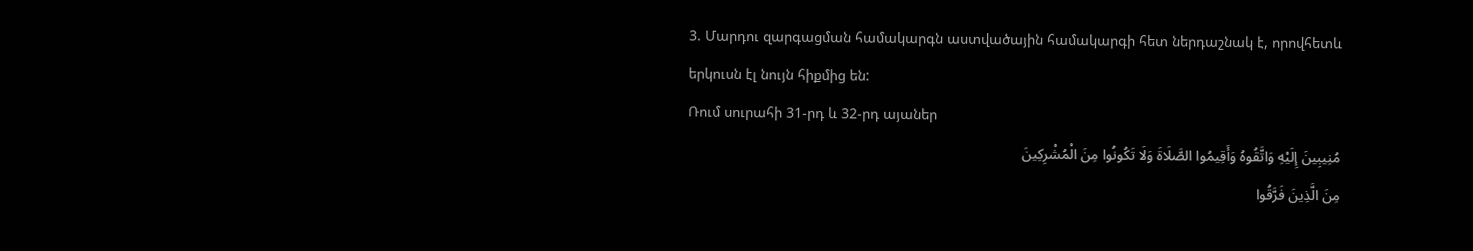3. Մարդու զարգացման համակարգն աստվածային համակարգի հետ ներդաշնակ է, որովհետև երկուսն էլ նույն հիքմից են:
Ռում սուրահի 31-րդ և 32-րդ այաներ
مُنِیبِینَ إِلَیْهِ وَاتَّقُوهُ وَأَقِیمُوا الصَّلَاةَ وَلَا تَکُونُوا مِنَ الْمُشْرِکِینَ
مِنَ الَّذِینَ فَرَّقُوا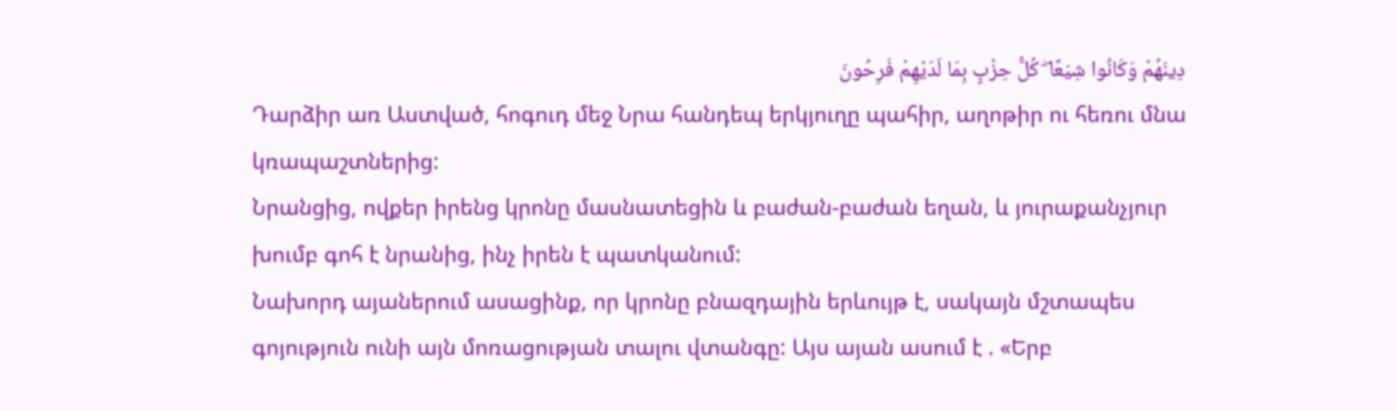دِینَهُمْ وَکَانُوا شِیَعًا ۖ کُلُّ حِزْبٍ بِمَا لَدَیْهِمْ فَرِحُونَ
Դարձիր առ Աստված, հոգուդ մեջ Նրա հանդեպ երկյուղը պահիր, աղոթիր ու հեռու մնա կռապաշտներից:
Նրանցից, ովքեր իրենց կրոնը մասնատեցին և բաժան-բաժան եղան, և յուրաքանչյուր խումբ գոհ է նրանից, ինչ իրեն է պատկանում:
Նախորդ այաներում ասացինք, որ կրոնը բնազդային երևույթ է, սակայն մշտապես գոյություն ունի այն մոռացության տալու վտանգը: Այս այան ասում է . «Երբ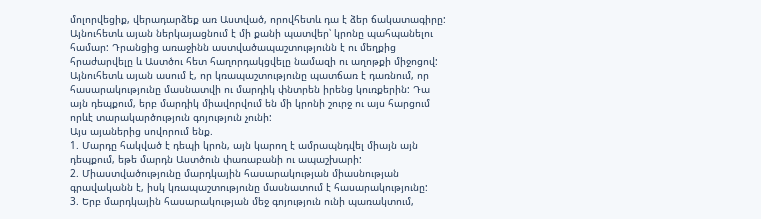մոլորվեցիք, վերադարձեք առ Աստված, որովհետև դա է ձեր ճակատագիրը: Այնուհետև այան ներկայացնում է մի քանի պատվեր՝ կրոնը պահպանելու համար: Դրանցից առաջինն աստվածապաշտությունն է ու մեղքից հրաժարվելը և Աստծու հետ հաղորդակցվելը նամազի ու աղոթքի միջոցով: Այնուհետև այան ասում է, որ կռապաշտությունը պատճառ է դառնում, որ հասարակությունը մասնատվի ու մարդիկ փնտրեն իրենց կուռքերին: Դա այն դեպքում, երբ մարդիկ միավորվում են մի կրոնի շուրջ ու այս հարցում որևէ տարակարծություն գոյություն չունի:
Այս այաներից սովորում ենք.
1. Մարդը հակված է դեպի կրոն, այն կարող է ամրապնդվել միայն այն դեպքում, եթե մարդն Աստծուն փառաբանի ու ապաշխարի:
2. Միաստվածությունը մարդկային հասարակության միասնության գրավականն է, իսկ կռապաշտությունը մասնատում է հասարակությունը:
3. Երբ մարդկային հասարակության մեջ գոյություն ունի պառակտում,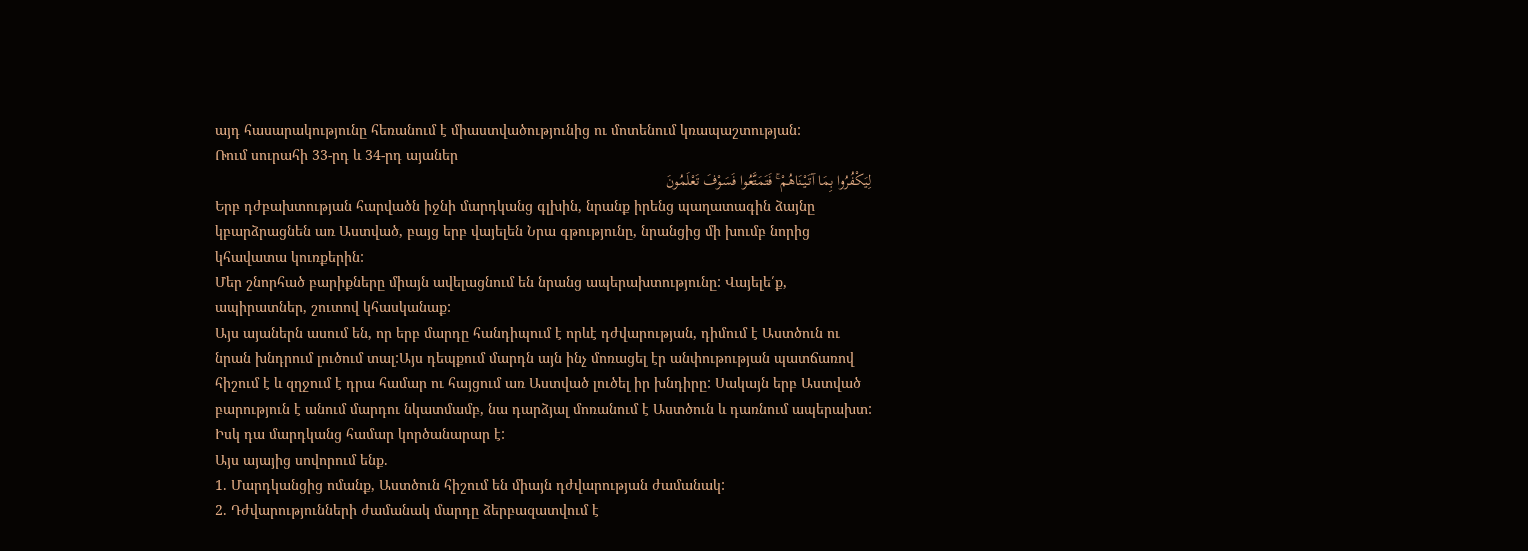այդ հասարակությունը հեռանում է միաստվածությունից ու մոտենում կռապաշտության:
Ռում սուրահի 33-րդ և 34-րդ այաներ
لِیَکْفُرُوا بِمَا آتَیْنَاهُمْ ۚ فَتَمَتَّعُوا فَسَوْفَ تَعْلَمُونَ
Երբ դժբախտության հարվածն իջնի մարդկանց գլխին, նրանք իրենց պաղատագին ձայնը կբարձրացնեն առ Աստված, բայց երբ վայելեն Նրա գթությունը, նրանցից մի խումբ նորից կհավատա կուռքերին:
Մեր շնորհած բարիքները միայն ավելացնում են նրանց ապերախտությունը: Վայելե՛ք, ապիրատներ, շուտով կհասկանաք:
Այս այաներն ասում են, որ երբ մարդը հանդիպում է որևէ դժվարության, դիմում է Աստծուն ու նրան խնդրում լուծում տալ:Այս դեպքում մարդն այն ինչ մոռացել էր անփութության պատճառով հիշում է և զղջում է դրա համար ու հայցում առ Աստված լուծել իր խնդիրը: Սակայն երբ Աստված բարություն է անում մարդու նկատմամբ, նա դարձյալ մոռանում է Աստծուն և դառնում ապերախտ: Իսկ դա մարդկանց համար կործանարար է:
Այս այայից սովորում ենք.
1. Մարդկանցից ոմանք, Աստծուն հիշում են միայն դժվարության ժամանակ:
2. Դժվարությունների ժամանակ մարդը ձերբազատվում է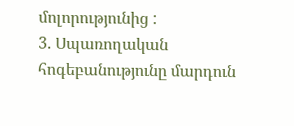մոլորությունից :
3. Սպառողական հոգեբանությունը մարդուն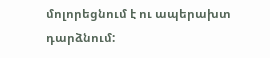մոլորեցնում է ու ապերախտ դարձնում: